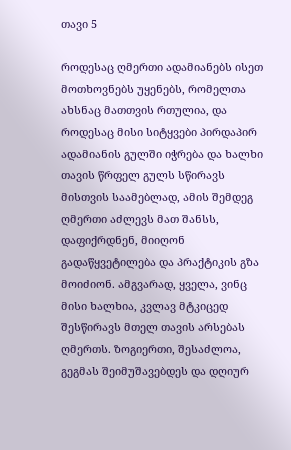თავი 5

როდესაც ღმერთი ადამიანებს ისეთ მოთხოვნებს უყენებს, რომელთა ახსნაც მათთვის რთულია, და როდესაც მისი სიტყვები პირდაპირ ადამიანის გულში იჭრება და ხალხი თავის წრფელ გულს სწირავს მისთვის საამებლად, ამის შემდეგ ღმერთი აძლევს მათ შანსს, დაფიქრდნენ, მიიღონ გადაწყვეტილება და პრაქტიკის გზა მოიძიონ. ამგვარად, ყველა, ვინც მისი ხალხია, კვლავ მტკიცედ შესწირავს მთელ თავის არსებას ღმერთს. ზოგიერთი, შესაძლოა, გეგმას შეიმუშავებდეს და დღიურ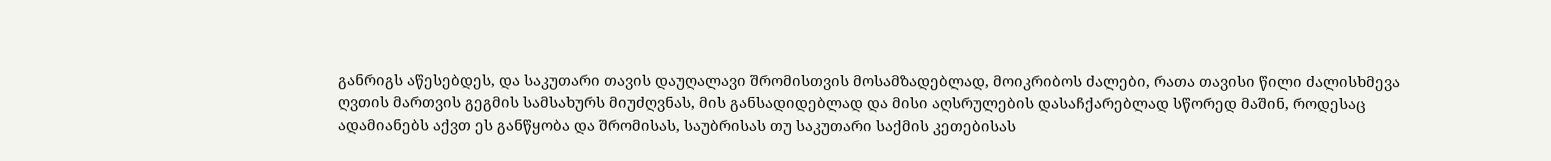განრიგს აწესებდეს, და საკუთარი თავის დაუღალავი შრომისთვის მოსამზადებლად, მოიკრიბოს ძალები, რათა თავისი წილი ძალისხმევა ღვთის მართვის გეგმის სამსახურს მიუძღვნას, მის განსადიდებლად და მისი აღსრულების დასაჩქარებლად სწორედ მაშინ, როდესაც ადამიანებს აქვთ ეს განწყობა და შრომისას, საუბრისას თუ საკუთარი საქმის კეთებისას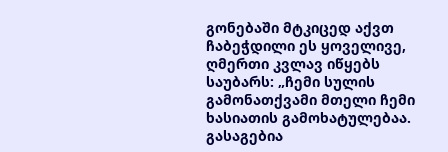გონებაში მტკიცედ აქვთ ჩაბეჭდილი ეს ყოველივე, ღმერთი კვლავ იწყებს საუბარს: „ჩემი სულის გამონათქვამი მთელი ჩემი ხასიათის გამოხატულებაა. გასაგებია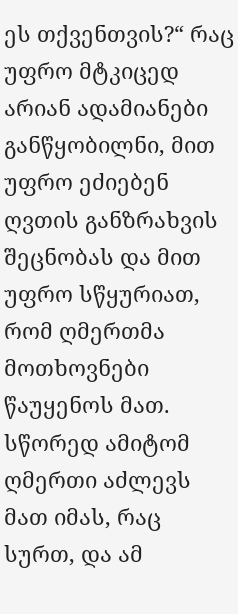ეს თქვენთვის?“ რაც უფრო მტკიცედ არიან ადამიანები განწყობილნი, მით უფრო ეძიებენ ღვთის განზრახვის შეცნობას და მით უფრო სწყურიათ, რომ ღმერთმა მოთხოვნები წაუყენოს მათ. სწორედ ამიტომ ღმერთი აძლევს მათ იმას, რაც სურთ, და ამ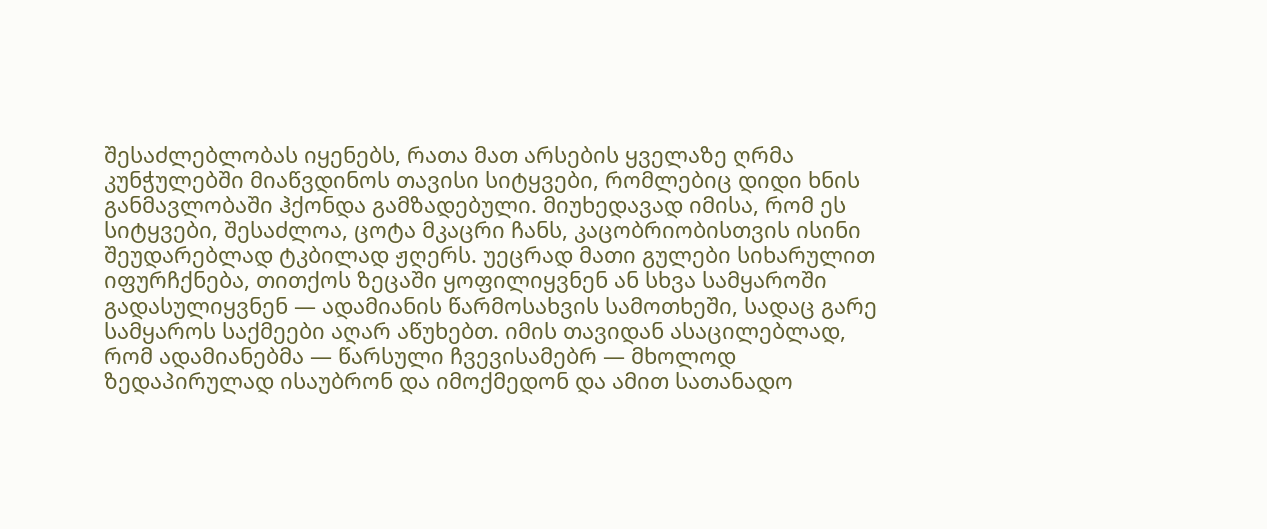შესაძლებლობას იყენებს, რათა მათ არსების ყველაზე ღრმა კუნჭულებში მიაწვდინოს თავისი სიტყვები, რომლებიც დიდი ხნის განმავლობაში ჰქონდა გამზადებული. მიუხედავად იმისა, რომ ეს სიტყვები, შესაძლოა, ცოტა მკაცრი ჩანს, კაცობრიობისთვის ისინი შეუდარებლად ტკბილად ჟღერს. უეცრად მათი გულები სიხარულით იფურჩქნება, თითქოს ზეცაში ყოფილიყვნენ ან სხვა სამყაროში გადასულიყვნენ — ადამიანის წარმოსახვის სამოთხეში, სადაც გარე სამყაროს საქმეები აღარ აწუხებთ. იმის თავიდან ასაცილებლად, რომ ადამიანებმა — წარსული ჩვევისამებრ — მხოლოდ ზედაპირულად ისაუბრონ და იმოქმედონ და ამით სათანადო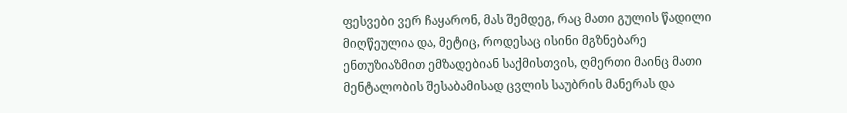ფესვები ვერ ჩაყარონ, მას შემდეგ, რაც მათი გულის წადილი მიღწეულია და, მეტიც, როდესაც ისინი მგზნებარე ენთუზიაზმით ემზადებიან საქმისთვის, ღმერთი მაინც მათი მენტალობის შესაბამისად ცვლის საუბრის მანერას და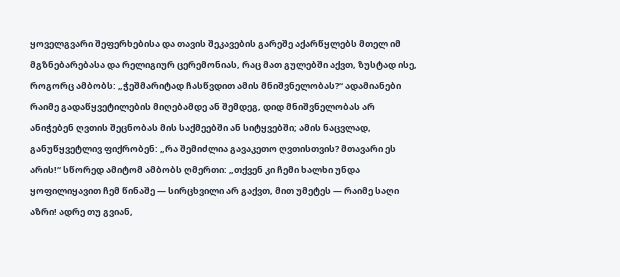ყოველგვარი შეფერხებისა და თავის შეკავების გარეშე აქარწყლებს მთელ იმ მგზნებარებასა და რელიგიურ ცერემონიას, რაც მათ გულებში აქვთ, ზუსტად ისე, როგორც ამბობს: „ჭეშმარიტად ჩასწვდით ამის მნიშვნელობას?“ ადამიანები რაიმე გადაწყვეტილების მიღებამდე ან შემდეგ, დიდ მნიშვნელობას არ ანიჭებენ ღვთის შეცნობას მის საქმეებში ან სიტყვებში; ამის ნაცვლად, განუწყვეტლივ ფიქრობენ: „რა შემიძლია გავაკეთო ღვთისთვის? მთავარი ეს არის!“ სწორედ ამიტომ ამბობს ღმერთი: „თქვენ კი ჩემი ხალხი უნდა ყოფილიყავით ჩემ წინაშე — სირცხვილი არ გაქვთ, მით უმეტეს — რაიმე საღი აზრი! ადრე თუ გვიან,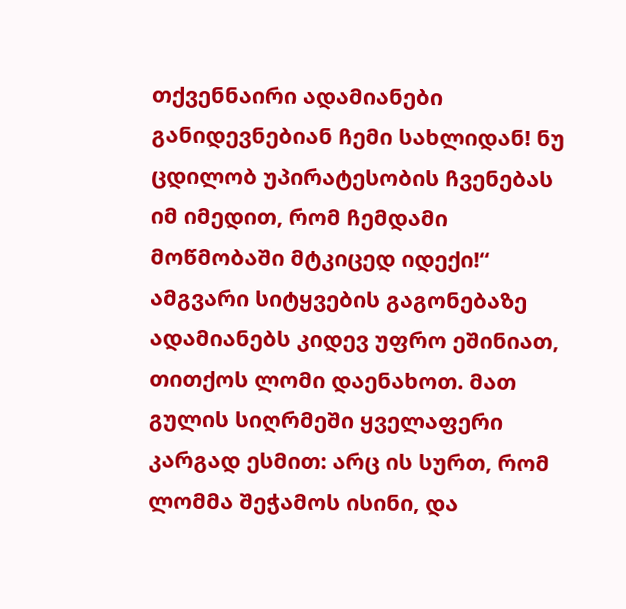თქვენნაირი ადამიანები განიდევნებიან ჩემი სახლიდან! ნუ ცდილობ უპირატესობის ჩვენებას იმ იმედით, რომ ჩემდამი მოწმობაში მტკიცედ იდექი!“ ამგვარი სიტყვების გაგონებაზე ადამიანებს კიდევ უფრო ეშინიათ, თითქოს ლომი დაენახოთ. მათ გულის სიღრმეში ყველაფერი კარგად ესმით: არც ის სურთ, რომ ლომმა შეჭამოს ისინი, და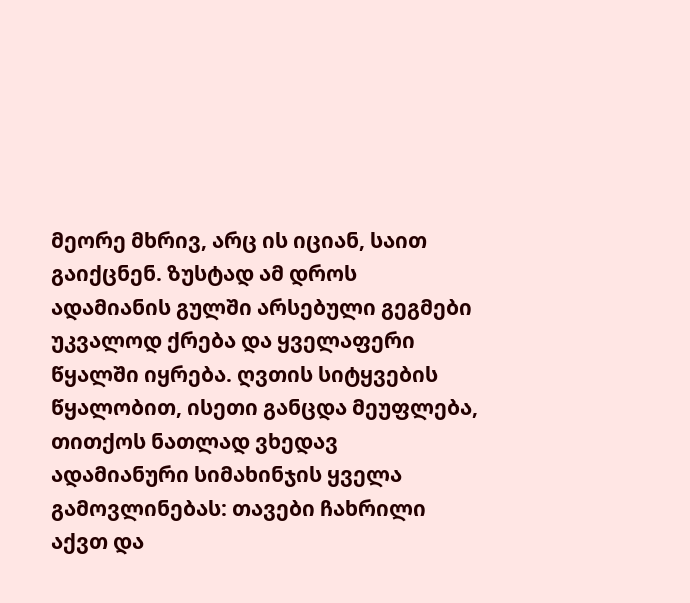მეორე მხრივ, არც ის იციან, საით გაიქცნენ. ზუსტად ამ დროს ადამიანის გულში არსებული გეგმები უკვალოდ ქრება და ყველაფერი წყალში იყრება. ღვთის სიტყვების წყალობით, ისეთი განცდა მეუფლება, თითქოს ნათლად ვხედავ ადამიანური სიმახინჯის ყველა გამოვლინებას: თავები ჩახრილი აქვთ და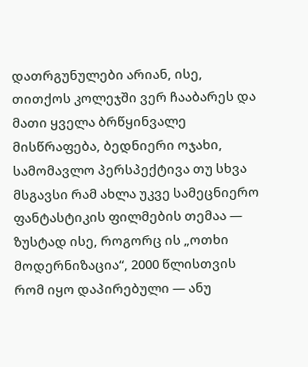დათრგუნულები არიან, ისე, თითქოს კოლეჯში ვერ ჩააბარეს და მათი ყველა ბრწყინვალე მისწრაფება, ბედნიერი ოჯახი, სამომავლო პერსპექტივა თუ სხვა მსგავსი რამ ახლა უკვე სამეცნიერო ფანტასტიკის ფილმების თემაა — ზუსტად ისე, როგორც ის „ოთხი მოდერნიზაცია“, 2000 წლისთვის რომ იყო დაპირებული — ანუ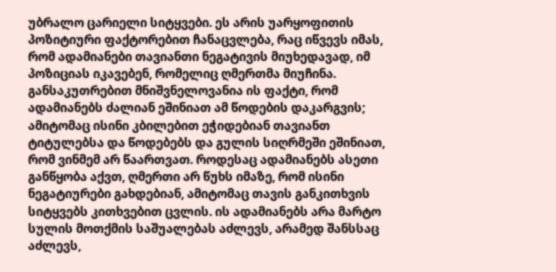უბრალო ცარიელი სიტყვები. ეს არის უარყოფითის პოზიტიური ფაქტორებით ჩანაცვლება, რაც იწვევს იმას, რომ ადამიანები თავიანთი ნეგატივის მიუხედავად, იმ პოზიციას იკავებენ, რომელიც ღმერთმა მიუჩინა. განსაკუთრებით მნიშვნელოვანია ის ფაქტი, რომ ადამიანებს ძალიან ეშინიათ ამ წოდების დაკარგვის; ამიტომაც ისინი კბილებით ეჭიდებიან თავიანთ ტიტულებსა და წოდებებს და გულის სიღრმეში ეშინიათ, რომ ვინმემ არ წაართვათ. როდესაც ადამიანებს ასეთი განწყობა აქვთ, ღმერთი არ წუხს იმაზე, რომ ისინი ნეგატიურები გახდებიან, ამიტომაც თავის განკითხვის სიტყვებს კითხვებით ცვლის. ის ადამიანებს არა მარტო სულის მოთქმის საშუალებას აძლევს, არამედ შანსსაც აძლევს,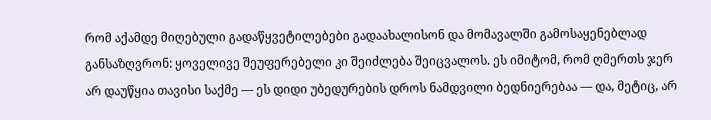რომ აქამდე მიღებული გადაწყვეტილებები გადაახალისონ და მომავალში გამოსაყენებლად განსაზღვრონ: ყოველივე შეუფერებელი კი შეიძლება შეიცვალოს. ეს იმიტომ, რომ ღმერთს ჯერ არ დაუწყია თავისი საქმე — ეს დიდი უბედურების დროს ნამდვილი ბედნიერებაა — და, მეტიც, არ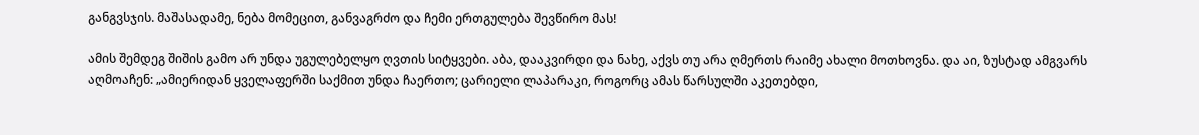განგვსჯის. მაშასადამე, ნება მომეცით, განვაგრძო და ჩემი ერთგულება შევწირო მას!

ამის შემდეგ შიშის გამო არ უნდა უგულებელყო ღვთის სიტყვები. აბა, დააკვირდი და ნახე, აქვს თუ არა ღმერთს რაიმე ახალი მოთხოვნა. და აი, ზუსტად ამგვარს აღმოაჩენ: „ამიერიდან ყველაფერში საქმით უნდა ჩაერთო; ცარიელი ლაპარაკი, როგორც ამას წარსულში აკეთებდი,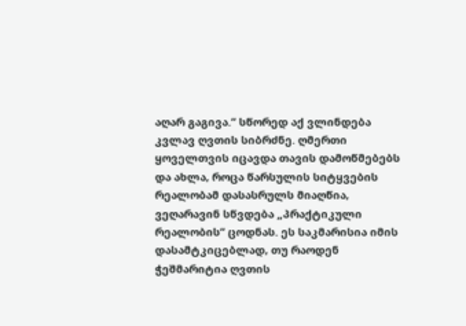აღარ გაგივა.“ სწორედ აქ ვლინდება კვლავ ღვთის სიბრძნე. ღმერთი ყოველთვის იცავდა თავის დამოწმებებს და ახლა, როცა წარსულის სიტყვების რეალობამ დასასრულს მიაღწია, ვეღარავინ სწვდება „პრაქტიკული რეალობის“ ცოდნას. ეს საკმარისია იმის დასამტკიცებლად, თუ რაოდენ ჭეშმარიტია ღვთის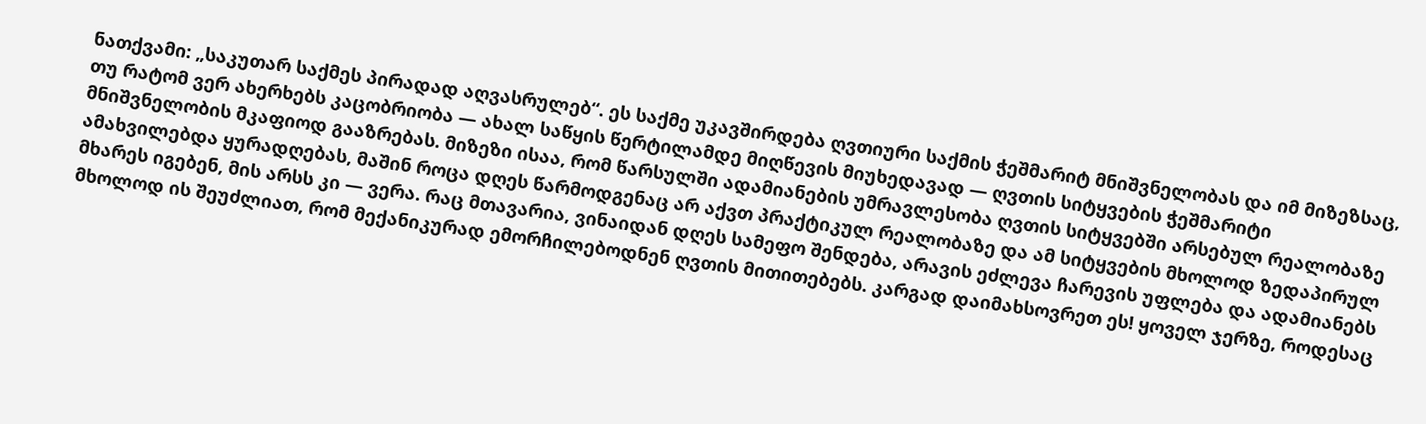ნათქვამი: „საკუთარ საქმეს პირადად აღვასრულებ“. ეს საქმე უკავშირდება ღვთიური საქმის ჭეშმარიტ მნიშვნელობას და იმ მიზეზსაც, თუ რატომ ვერ ახერხებს კაცობრიობა — ახალ საწყის წერტილამდე მიღწევის მიუხედავად — ღვთის სიტყვების ჭეშმარიტი მნიშვნელობის მკაფიოდ გააზრებას. მიზეზი ისაა, რომ წარსულში ადამიანების უმრავლესობა ღვთის სიტყვებში არსებულ რეალობაზე ამახვილებდა ყურადღებას, მაშინ როცა დღეს წარმოდგენაც არ აქვთ პრაქტიკულ რეალობაზე და ამ სიტყვების მხოლოდ ზედაპირულ მხარეს იგებენ, მის არსს კი — ვერა. რაც მთავარია, ვინაიდან დღეს სამეფო შენდება, არავის ეძლევა ჩარევის უფლება და ადამიანებს მხოლოდ ის შეუძლიათ, რომ მექანიკურად ემორჩილებოდნენ ღვთის მითითებებს. კარგად დაიმახსოვრეთ ეს! ყოველ ჯერზე, როდესაც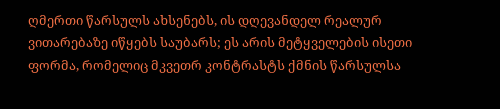ღმერთი წარსულს ახსენებს, ის დღევანდელ რეალურ ვითარებაზე იწყებს საუბარს; ეს არის მეტყველების ისეთი ფორმა, რომელიც მკვეთრ კონტრასტს ქმნის წარსულსა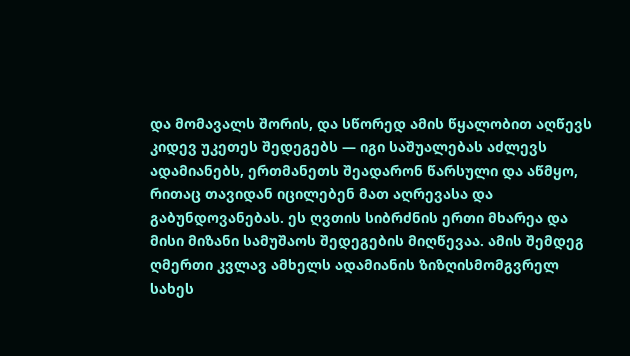და მომავალს შორის, და სწორედ ამის წყალობით აღწევს კიდევ უკეთეს შედეგებს — იგი საშუალებას აძლევს ადამიანებს, ერთმანეთს შეადარონ წარსული და აწმყო, რითაც თავიდან იცილებენ მათ აღრევასა და გაბუნდოვანებას. ეს ღვთის სიბრძნის ერთი მხარეა და მისი მიზანი სამუშაოს შედეგების მიღწევაა. ამის შემდეგ ღმერთი კვლავ ამხელს ადამიანის ზიზღისმომგვრელ სახეს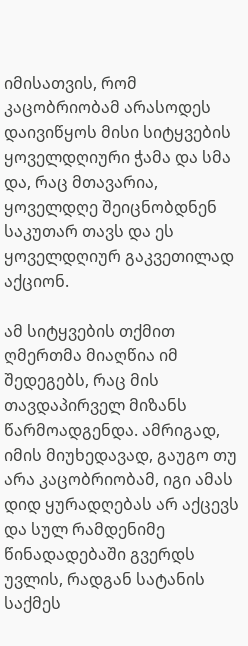იმისათვის, რომ კაცობრიობამ არასოდეს დაივიწყოს მისი სიტყვების ყოველდღიური ჭამა და სმა და, რაც მთავარია, ყოველდღე შეიცნობდნენ საკუთარ თავს და ეს ყოველდღიურ გაკვეთილად აქციონ.

ამ სიტყვების თქმით ღმერთმა მიაღწია იმ შედეგებს, რაც მის თავდაპირველ მიზანს წარმოადგენდა. ამრიგად, იმის მიუხედავად, გაუგო თუ არა კაცობრიობამ, იგი ამას დიდ ყურადღებას არ აქცევს და სულ რამდენიმე წინადადებაში გვერდს უვლის, რადგან სატანის საქმეს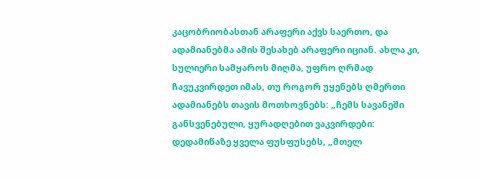კაცობრიობასთან არაფერი აქვს საერთო, და ადამიანებმა ამის შესახებ არაფერი იციან. ახლა კი, სულიერი სამყაროს მიღმა, უფრო ღრმად ჩავუკვირდეთ იმას, თუ როგორ უყენებს ღმერთი ადამიანებს თავის მოთხოვნებს: „ჩემს სავანეში განსვენებული, ყურადღებით ვაკვირდები: დედამიწაზე ყველა ფუსფუსებს, „მთელ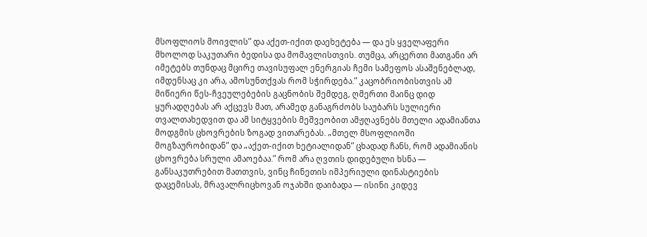მსოფლიოს მოივლის“ და აქეთ-იქით დაეხეტება — და ეს ყველაფერი მხოლოდ საკუთარი ბედისა და მომავლისთვის. თუმცა, არცერთი მათგანი არ იმეტებს თუნდაც მცირე თავისუფალ ენერგიას ჩემი სამეფოს ასაშენებლად, იმდენსაც კი არა, ამოსუნთქვას რომ სჭირდება.“ კაცობრიობისთვის ამ მიწიერი წეს-ჩვეულებების გაცნობის შემდეგ, ღმერთი მაინც დიდ ყურადღებას არ აქცევს მათ, არამედ განაგრძობს საუბარს სულიერი თვალთახედვით და ამ სიტყვების მეშვეობით ამჟღავნებს მთელი ადამიანთა მოდგმის ცხოვრების ზოგად ვითარებას. „მთელ მსოფლიოში მოგზაურობიდან“ და „აქეთ-იქით ხეტიალიდან“ ცხადად ჩანს, რომ ადამიანის ცხოვრება სრული ამაოებაა.“ რომ არა ღვთის დიდებული ხსნა — განსაკუთრებით მათთვის, ვინც ჩინეთის იმპერიული დინასტიების დაცემისას, მრავალრიცხოვან ოჯახში დაიბადა — ისინი კიდევ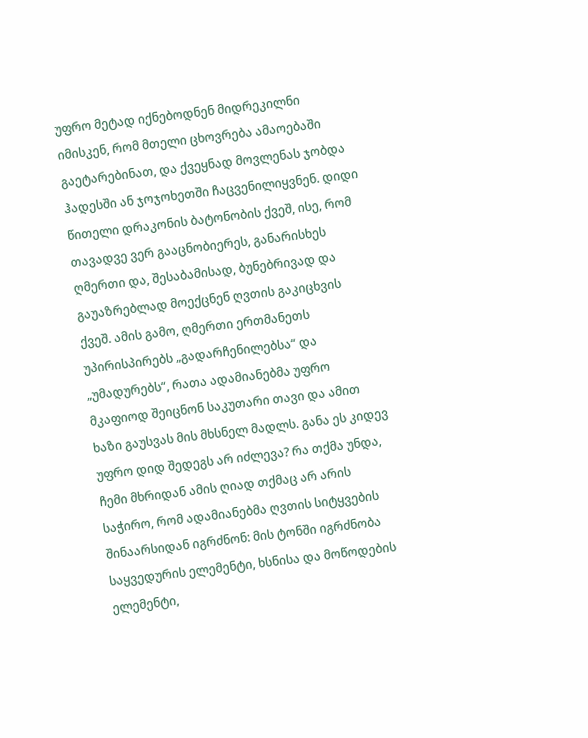უფრო მეტად იქნებოდნენ მიდრეკილნი იმისკენ, რომ მთელი ცხოვრება ამაოებაში გაეტარებინათ, და ქვეყნად მოვლენას ჯობდა ჰადესში ან ჯოჯოხეთში ჩაცვენილიყვნენ. დიდი წითელი დრაკონის ბატონობის ქვეშ, ისე, რომ თავადვე ვერ გააცნობიერეს, განარისხეს ღმერთი და, შესაბამისად, ბუნებრივად და გაუაზრებლად მოექცნენ ღვთის გაკიცხვის ქვეშ. ამის გამო, ღმერთი ერთმანეთს უპირისპირებს „გადარჩენილებსა“ და „უმადურებს“, რათა ადამიანებმა უფრო მკაფიოდ შეიცნონ საკუთარი თავი და ამით ხაზი გაუსვას მის მხსნელ მადლს. განა ეს კიდევ უფრო დიდ შედეგს არ იძლევა? რა თქმა უნდა, ჩემი მხრიდან ამის ღიად თქმაც არ არის საჭირო, რომ ადამიანებმა ღვთის სიტყვების შინაარსიდან იგრძნონ: მის ტონში იგრძნობა საყვედურის ელემენტი, ხსნისა და მოწოდების ელემენტი,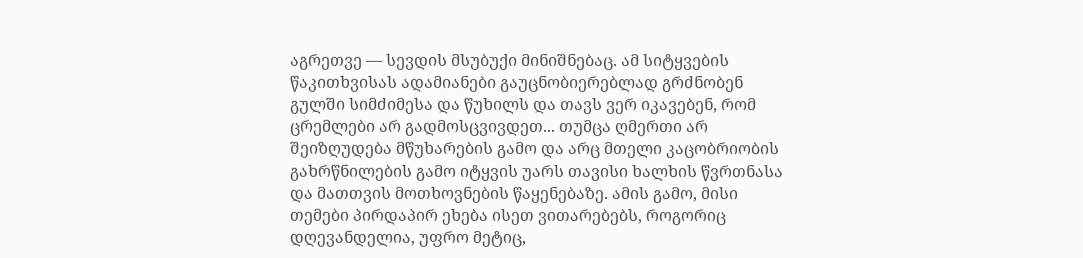აგრეთვე — სევდის მსუბუქი მინიშნებაც. ამ სიტყვების წაკითხვისას ადამიანები გაუცნობიერებლად გრძნობენ გულში სიმძიმესა და წუხილს და თავს ვერ იკავებენ, რომ ცრემლები არ გადმოსცვივდეთ... თუმცა ღმერთი არ შეიზღუდება მწუხარების გამო და არც მთელი კაცობრიობის გახრწნილების გამო იტყვის უარს თავისი ხალხის წვრთნასა და მათთვის მოთხოვნების წაყენებაზე. ამის გამო, მისი თემები პირდაპირ ეხება ისეთ ვითარებებს, როგორიც დღევანდელია, უფრო მეტიც,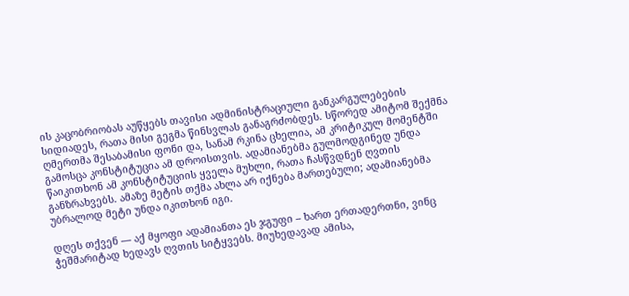ის კაცობრიობას აუწყებს თავისი ადმინისტრაციული განკარგულებების სიდიადეს, რათა მისი გეგმა წინსვლას განაგრძობდეს. სწორედ ამიტომ შექმნა ღმერთმა შესაბამისი ფონი და, სანამ რკინა ცხელია, ამ კრიტიკულ მომენტში გამოსცა კონსტიტუცია ამ დროისთვის. ადამიანებმა გულმოდგინედ უნდა წაიკითხონ ამ კონსტიტუციის ყველა მუხლი, რათა ჩასწვდნენ ღვთის განზრახვებს. ამაზე მეტის თქმა ახლა არ იქნება მართებული; ადამიანებმა უბრალოდ მეტი უნდა იკითხონ იგი.

დღეს თქვენ — აქ მყოფი ადამიანთა ეს ჯგუფი – ხართ ერთადერთნი, ვინც ჭეშმარიტად ხედავს ღვთის სიტყვებს. მიუხედავად ამისა,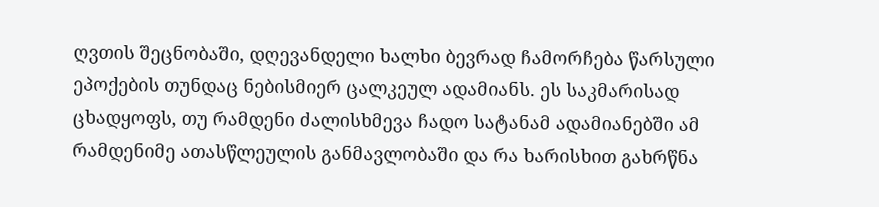ღვთის შეცნობაში, დღევანდელი ხალხი ბევრად ჩამორჩება წარსული ეპოქების თუნდაც ნებისმიერ ცალკეულ ადამიანს. ეს საკმარისად ცხადყოფს, თუ რამდენი ძალისხმევა ჩადო სატანამ ადამიანებში ამ რამდენიმე ათასწლეულის განმავლობაში და რა ხარისხით გახრწნა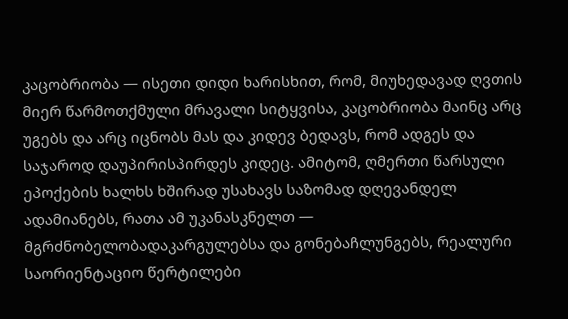კაცობრიობა — ისეთი დიდი ხარისხით, რომ, მიუხედავად ღვთის მიერ წარმოთქმული მრავალი სიტყვისა, კაცობრიობა მაინც არც უგებს და არც იცნობს მას და კიდევ ბედავს, რომ ადგეს და საჯაროდ დაუპირისპირდეს კიდეც. ამიტომ, ღმერთი წარსული ეპოქების ხალხს ხშირად უსახავს საზომად დღევანდელ ადამიანებს, რათა ამ უკანასკნელთ — მგრძნობელობადაკარგულებსა და გონებაჩლუნგებს, რეალური საორიენტაციო წერტილები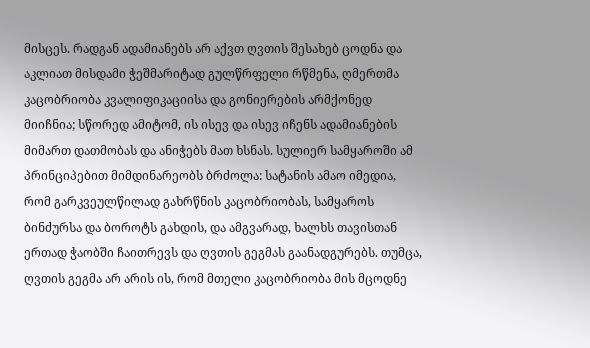მისცეს. რადგან ადამიანებს არ აქვთ ღვთის შესახებ ცოდნა და აკლიათ მისდამი ჭეშმარიტად გულწრფელი რწმენა, ღმერთმა კაცობრიობა კვალიფიკაციისა და გონიერების არმქონედ მიიჩნია; სწორედ ამიტომ, ის ისევ და ისევ იჩენს ადამიანების მიმართ დათმობას და ანიჭებს მათ ხსნას. სულიერ სამყაროში ამ პრინციპებით მიმდინარეობს ბრძოლა: სატანის ამაო იმედია, რომ გარკვეულწილად გახრწნის კაცობრიობას, სამყაროს ბინძურსა და ბოროტს გახდის, და ამგვარად, ხალხს თავისთან ერთად ჭაობში ჩაითრევს და ღვთის გეგმას გაანადგურებს. თუმცა, ღვთის გეგმა არ არის ის, რომ მთელი კაცობრიობა მის მცოდნე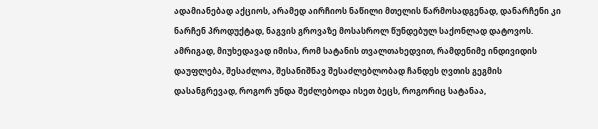ადამიანებად აქციოს, არამედ აირჩიოს ნაწილი მთელის წარმოსადგენად, დანარჩენი კი ნარჩენ პროდუქტად, ნაგვის გროვაზე მოსასროლ წუნდებულ საქონლად დატოვოს. ამრიგად, მიუხედავად იმისა, რომ სატანის თვალთახედვით, რამდენიმე ინდივიდის დაუფლება, შესაძლოა, შესანიშნავ შესაძლებლობად ჩანდეს ღვთის გეგმის დასანგრევად, როგორ უნდა შეძლებოდა ისეთ ბეცს, როგორიც სატანაა,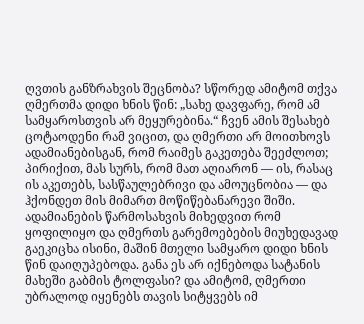ღვთის განზრახვის შეცნობა? სწორედ ამიტომ თქვა ღმერთმა დიდი ხნის წინ: „სახე დავფარე, რომ ამ სამყაროსთვის არ მეყურებინა.“ ჩვენ ამის შესახებ ცოტაოდენი რამ ვიცით, და ღმერთი არ მოითხოვს ადამიანებისგან, რომ რაიმეს გაკეთება შეეძლოთ; პირიქით, მას სურს, რომ მათ აღიარონ — ის, რასაც ის აკეთებს, სასწაულებრივი და ამოუცნობია — და ჰქონდეთ მის მიმართ მოწიწებანარევი შიში. ადამიანების წარმოსახვის მიხედვით რომ ყოფილიყო და ღმერთს გარემოებების მიუხედავად გაეკიცხა ისინი, მაშინ მთელი სამყარო დიდი ხნის წინ დაიღუპებოდა. განა ეს არ იქნებოდა სატანის მახეში გაბმის ტოლფასი? და ამიტომ, ღმერთი უბრალოდ იყენებს თავის სიტყვებს იმ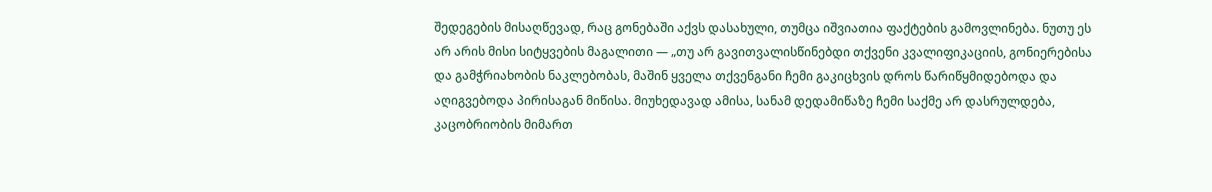შედეგების მისაღწევად, რაც გონებაში აქვს დასახული, თუმცა იშვიათია ფაქტების გამოვლინება. ნუთუ ეს არ არის მისი სიტყვების მაგალითი — „თუ არ გავითვალისწინებდი თქვენი კვალიფიკაციის, გონიერებისა და გამჭრიახობის ნაკლებობას, მაშინ ყველა თქვენგანი ჩემი გაკიცხვის დროს წარიწყმიდებოდა და აღიგვებოდა პირისაგან მიწისა. მიუხედავად ამისა, სანამ დედამიწაზე ჩემი საქმე არ დასრულდება, კაცობრიობის მიმართ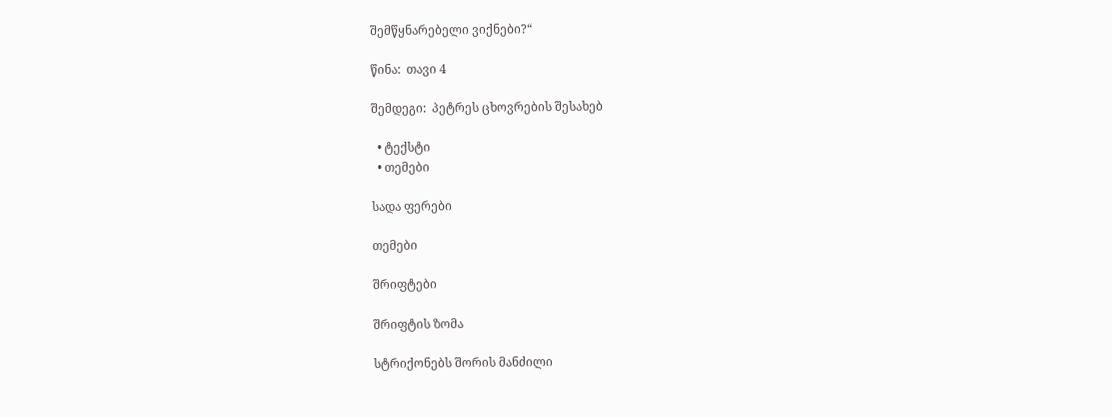შემწყნარებელი ვიქნები?“

წინა:  თავი 4

შემდეგი:  პეტრეს ცხოვრების შესახებ

  • ტექსტი
  • თემები

სადა ფერები

თემები

შრიფტები

შრიფტის ზომა

სტრიქონებს შორის მანძილი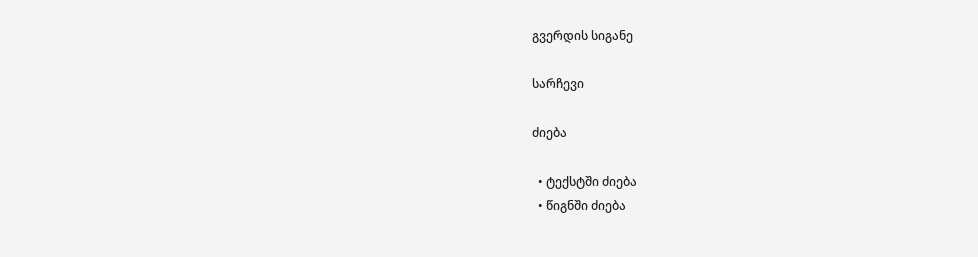გვერდის სიგანე

სარჩევი

ძიება

  • ტექსტში ძიება
  • წიგნში ძიება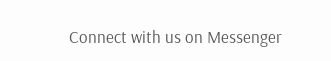Connect with us on Messenger